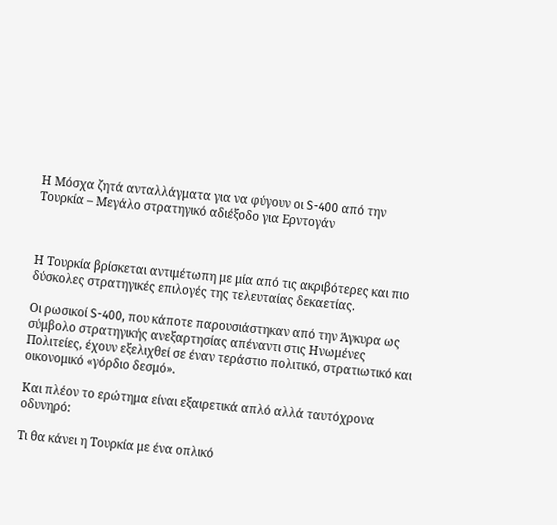Η Μόσχα ζητά ανταλλάγματα για να φύγουν οι S-400 από την Τουρκία – Μεγάλο στρατηγικό αδιέξοδο για Ερντογάν



Η Τουρκία βρίσκεται αντιμέτωπη με μία από τις ακριβότερες και πιο δύσκολες στρατηγικές επιλογές της τελευταίας δεκαετίας.

Οι ρωσικοί S-400, που κάποτε παρουσιάστηκαν από την Άγκυρα ως σύμβολο στρατηγικής ανεξαρτησίας απέναντι στις Ηνωμένες Πολιτείες, έχουν εξελιχθεί σε έναν τεράστιο πολιτικό, στρατιωτικό και οικονομικό «γόρδιο δεσμό».

Και πλέον το ερώτημα είναι εξαιρετικά απλό αλλά ταυτόχρονα οδυνηρό:

Τι θα κάνει η Τουρκία με ένα οπλικό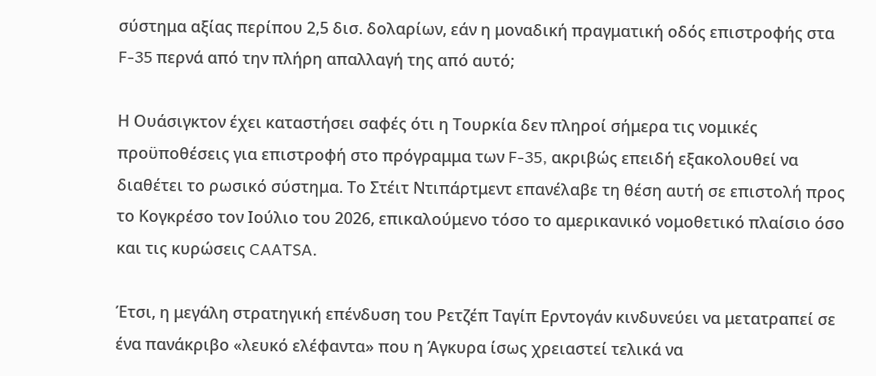σύστημα αξίας περίπου 2,5 δισ. δολαρίων, εάν η μοναδική πραγματική οδός επιστροφής στα F-35 περνά από την πλήρη απαλλαγή της από αυτό;

Η Ουάσιγκτον έχει καταστήσει σαφές ότι η Τουρκία δεν πληροί σήμερα τις νομικές προϋποθέσεις για επιστροφή στο πρόγραμμα των F-35, ακριβώς επειδή εξακολουθεί να διαθέτει το ρωσικό σύστημα. Το Στέιτ Ντιπάρτμεντ επανέλαβε τη θέση αυτή σε επιστολή προς το Κογκρέσο τον Ιούλιο του 2026, επικαλούμενο τόσο το αμερικανικό νομοθετικό πλαίσιο όσο και τις κυρώσεις CAATSA.

Έτσι, η μεγάλη στρατηγική επένδυση του Ρετζέπ Ταγίπ Ερντογάν κινδυνεύει να μετατραπεί σε ένα πανάκριβο «λευκό ελέφαντα» που η Άγκυρα ίσως χρειαστεί τελικά να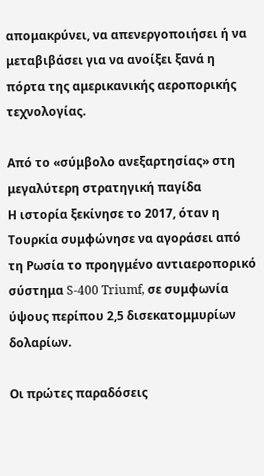απομακρύνει, να απενεργοποιήσει ή να μεταβιβάσει για να ανοίξει ξανά η πόρτα της αμερικανικής αεροπορικής τεχνολογίας.

Από το «σύμβολο ανεξαρτησίας» στη μεγαλύτερη στρατηγική παγίδα
Η ιστορία ξεκίνησε το 2017, όταν η Τουρκία συμφώνησε να αγοράσει από τη Ρωσία το προηγμένο αντιαεροπορικό σύστημα S-400 Triumf, σε συμφωνία ύψους περίπου 2,5 δισεκατομμυρίων δολαρίων.

Οι πρώτες παραδόσεις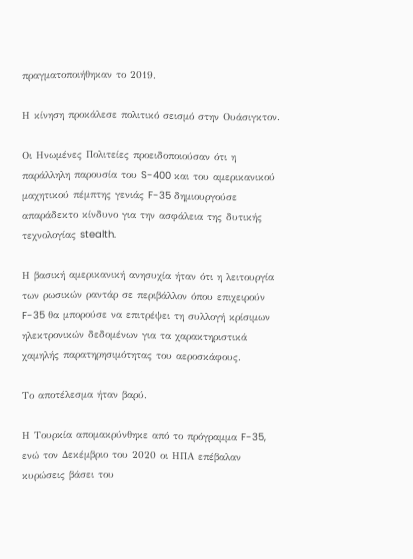πραγματοποιήθηκαν το 2019.

Η κίνηση προκάλεσε πολιτικό σεισμό στην Ουάσιγκτον.

Οι Ηνωμένες Πολιτείες προειδοποιούσαν ότι η παράλληλη παρουσία του S-400 και του αμερικανικού μαχητικού πέμπτης γενιάς F-35 δημιουργούσε απαράδεκτο κίνδυνο για την ασφάλεια της δυτικής τεχνολογίας stealth.

Η βασική αμερικανική ανησυχία ήταν ότι η λειτουργία των ρωσικών ραντάρ σε περιβάλλον όπου επιχειρούν F-35 θα μπορούσε να επιτρέψει τη συλλογή κρίσιμων ηλεκτρονικών δεδομένων για τα χαρακτηριστικά χαμηλής παρατηρησιμότητας του αεροσκάφους.

Το αποτέλεσμα ήταν βαρύ.

Η Τουρκία απομακρύνθηκε από το πρόγραμμα F-35, ενώ τον Δεκέμβριο του 2020 οι ΗΠΑ επέβαλαν κυρώσεις βάσει του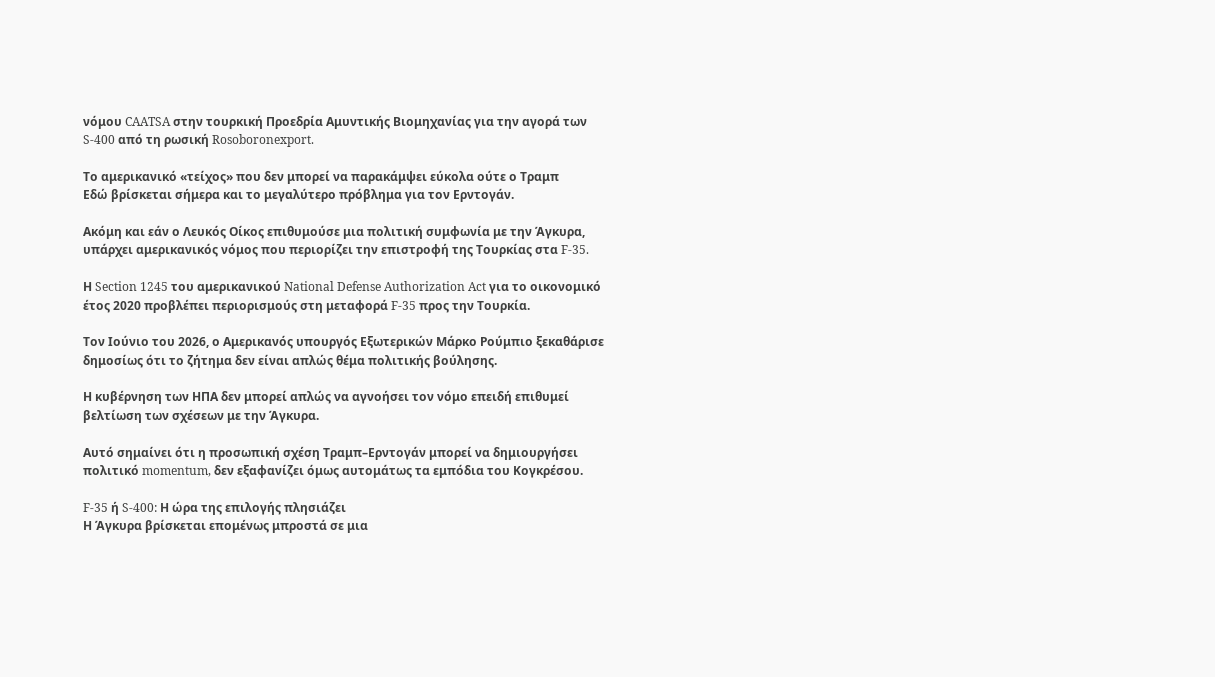νόμου CAATSA στην τουρκική Προεδρία Αμυντικής Βιομηχανίας για την αγορά των S-400 από τη ρωσική Rosoboronexport.

Το αμερικανικό «τείχος» που δεν μπορεί να παρακάμψει εύκολα ούτε ο Τραμπ
Εδώ βρίσκεται σήμερα και το μεγαλύτερο πρόβλημα για τον Ερντογάν.

Ακόμη και εάν ο Λευκός Οίκος επιθυμούσε μια πολιτική συμφωνία με την Άγκυρα, υπάρχει αμερικανικός νόμος που περιορίζει την επιστροφή της Τουρκίας στα F-35.

Η Section 1245 του αμερικανικού National Defense Authorization Act για το οικονομικό έτος 2020 προβλέπει περιορισμούς στη μεταφορά F-35 προς την Τουρκία.

Τον Ιούνιο του 2026, ο Αμερικανός υπουργός Εξωτερικών Μάρκο Ρούμπιο ξεκαθάρισε δημοσίως ότι το ζήτημα δεν είναι απλώς θέμα πολιτικής βούλησης.

Η κυβέρνηση των ΗΠΑ δεν μπορεί απλώς να αγνοήσει τον νόμο επειδή επιθυμεί βελτίωση των σχέσεων με την Άγκυρα.

Αυτό σημαίνει ότι η προσωπική σχέση Τραμπ–Ερντογάν μπορεί να δημιουργήσει πολιτικό momentum, δεν εξαφανίζει όμως αυτομάτως τα εμπόδια του Κογκρέσου.

F-35 ή S-400: Η ώρα της επιλογής πλησιάζει
Η Άγκυρα βρίσκεται επομένως μπροστά σε μια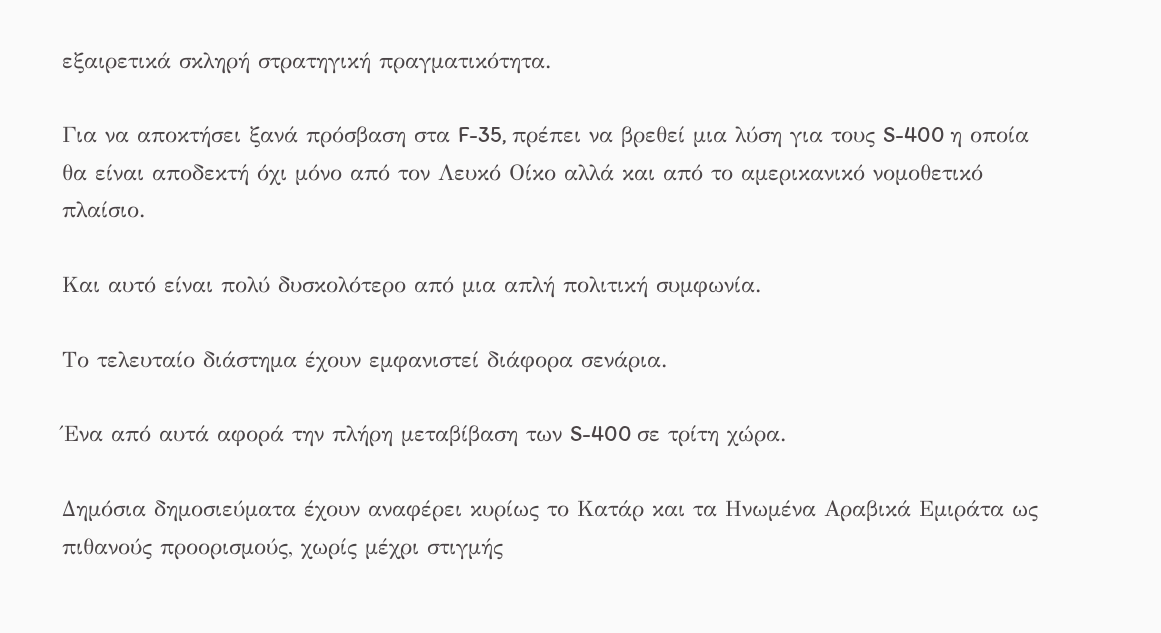εξαιρετικά σκληρή στρατηγική πραγματικότητα.

Για να αποκτήσει ξανά πρόσβαση στα F-35, πρέπει να βρεθεί μια λύση για τους S-400 η οποία θα είναι αποδεκτή όχι μόνο από τον Λευκό Οίκο αλλά και από το αμερικανικό νομοθετικό πλαίσιο.

Και αυτό είναι πολύ δυσκολότερο από μια απλή πολιτική συμφωνία.

Το τελευταίο διάστημα έχουν εμφανιστεί διάφορα σενάρια.

Ένα από αυτά αφορά την πλήρη μεταβίβαση των S-400 σε τρίτη χώρα.

Δημόσια δημοσιεύματα έχουν αναφέρει κυρίως το Κατάρ και τα Ηνωμένα Αραβικά Εμιράτα ως πιθανούς προορισμούς, χωρίς μέχρι στιγμής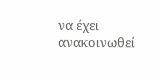να έχει ανακοινωθεί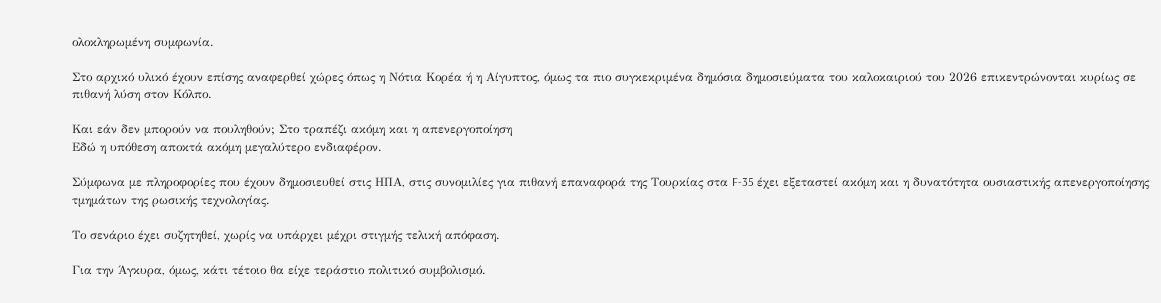ολοκληρωμένη συμφωνία.

Στο αρχικό υλικό έχουν επίσης αναφερθεί χώρες όπως η Νότια Κορέα ή η Αίγυπτος, όμως τα πιο συγκεκριμένα δημόσια δημοσιεύματα του καλοκαιριού του 2026 επικεντρώνονται κυρίως σε πιθανή λύση στον Κόλπο.

Και εάν δεν μπορούν να πουληθούν; Στο τραπέζι ακόμη και η απενεργοποίηση
Εδώ η υπόθεση αποκτά ακόμη μεγαλύτερο ενδιαφέρον.

Σύμφωνα με πληροφορίες που έχουν δημοσιευθεί στις ΗΠΑ, στις συνομιλίες για πιθανή επαναφορά της Τουρκίας στα F-35 έχει εξεταστεί ακόμη και η δυνατότητα ουσιαστικής απενεργοποίησης τμημάτων της ρωσικής τεχνολογίας.

Το σενάριο έχει συζητηθεί, χωρίς να υπάρχει μέχρι στιγμής τελική απόφαση.

Για την Άγκυρα, όμως, κάτι τέτοιο θα είχε τεράστιο πολιτικό συμβολισμό.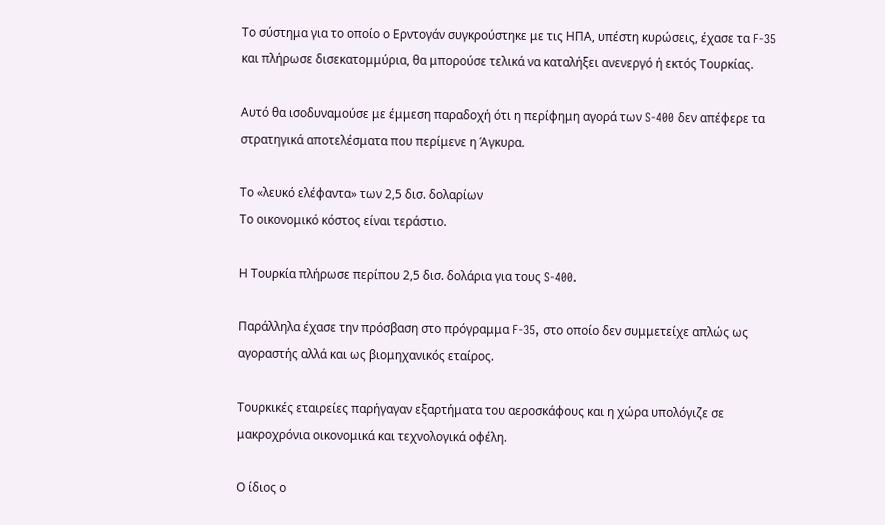Το σύστημα για το οποίο ο Ερντογάν συγκρούστηκε με τις ΗΠΑ, υπέστη κυρώσεις, έχασε τα F-35 και πλήρωσε δισεκατομμύρια, θα μπορούσε τελικά να καταλήξει ανενεργό ή εκτός Τουρκίας.

Αυτό θα ισοδυναμούσε με έμμεση παραδοχή ότι η περίφημη αγορά των S-400 δεν απέφερε τα στρατηγικά αποτελέσματα που περίμενε η Άγκυρα.

Το «λευκό ελέφαντα» των 2,5 δισ. δολαρίων
Το οικονομικό κόστος είναι τεράστιο.

Η Τουρκία πλήρωσε περίπου 2,5 δισ. δολάρια για τους S-400.

Παράλληλα έχασε την πρόσβαση στο πρόγραμμα F-35, στο οποίο δεν συμμετείχε απλώς ως αγοραστής αλλά και ως βιομηχανικός εταίρος.

Τουρκικές εταιρείες παρήγαγαν εξαρτήματα του αεροσκάφους και η χώρα υπολόγιζε σε μακροχρόνια οικονομικά και τεχνολογικά οφέλη.

Ο ίδιος ο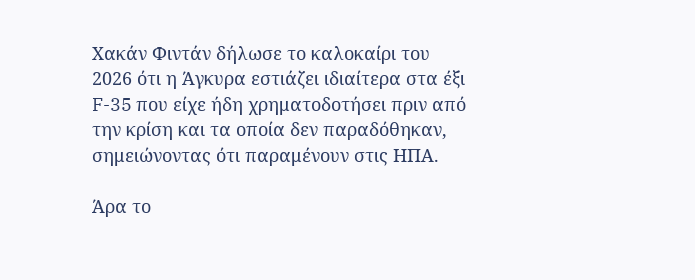Χακάν Φιντάν δήλωσε το καλοκαίρι του 2026 ότι η Άγκυρα εστιάζει ιδιαίτερα στα έξι F-35 που είχε ήδη χρηματοδοτήσει πριν από την κρίση και τα οποία δεν παραδόθηκαν, σημειώνοντας ότι παραμένουν στις ΗΠΑ.

Άρα το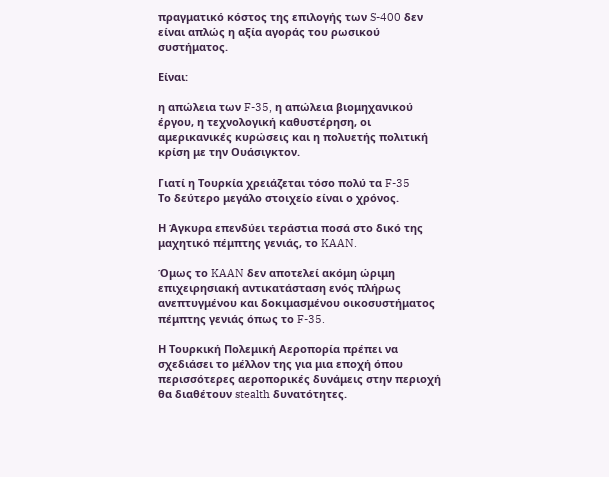πραγματικό κόστος της επιλογής των S-400 δεν είναι απλώς η αξία αγοράς του ρωσικού συστήματος.

Είναι:

η απώλεια των F-35, η απώλεια βιομηχανικού έργου, η τεχνολογική καθυστέρηση, οι αμερικανικές κυρώσεις και η πολυετής πολιτική κρίση με την Ουάσιγκτον.

Γιατί η Τουρκία χρειάζεται τόσο πολύ τα F-35
Το δεύτερο μεγάλο στοιχείο είναι ο χρόνος.

Η Άγκυρα επενδύει τεράστια ποσά στο δικό της μαχητικό πέμπτης γενιάς, το KAAN.

Όμως το KAAN δεν αποτελεί ακόμη ώριμη επιχειρησιακή αντικατάσταση ενός πλήρως ανεπτυγμένου και δοκιμασμένου οικοσυστήματος πέμπτης γενιάς όπως το F-35.

Η Τουρκική Πολεμική Αεροπορία πρέπει να σχεδιάσει το μέλλον της για μια εποχή όπου περισσότερες αεροπορικές δυνάμεις στην περιοχή θα διαθέτουν stealth δυνατότητες.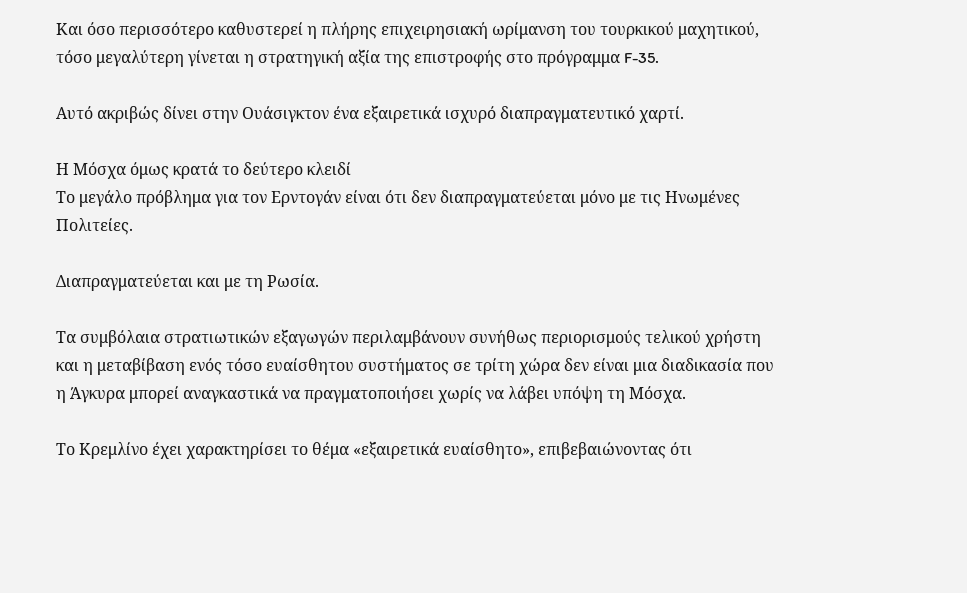Και όσο περισσότερο καθυστερεί η πλήρης επιχειρησιακή ωρίμανση του τουρκικού μαχητικού, τόσο μεγαλύτερη γίνεται η στρατηγική αξία της επιστροφής στο πρόγραμμα F-35.

Αυτό ακριβώς δίνει στην Ουάσιγκτον ένα εξαιρετικά ισχυρό διαπραγματευτικό χαρτί.

Η Μόσχα όμως κρατά το δεύτερο κλειδί
Το μεγάλο πρόβλημα για τον Ερντογάν είναι ότι δεν διαπραγματεύεται μόνο με τις Ηνωμένες Πολιτείες.

Διαπραγματεύεται και με τη Ρωσία.

Τα συμβόλαια στρατιωτικών εξαγωγών περιλαμβάνουν συνήθως περιορισμούς τελικού χρήστη και η μεταβίβαση ενός τόσο ευαίσθητου συστήματος σε τρίτη χώρα δεν είναι μια διαδικασία που η Άγκυρα μπορεί αναγκαστικά να πραγματοποιήσει χωρίς να λάβει υπόψη τη Μόσχα.

Το Κρεμλίνο έχει χαρακτηρίσει το θέμα «εξαιρετικά ευαίσθητο», επιβεβαιώνοντας ότι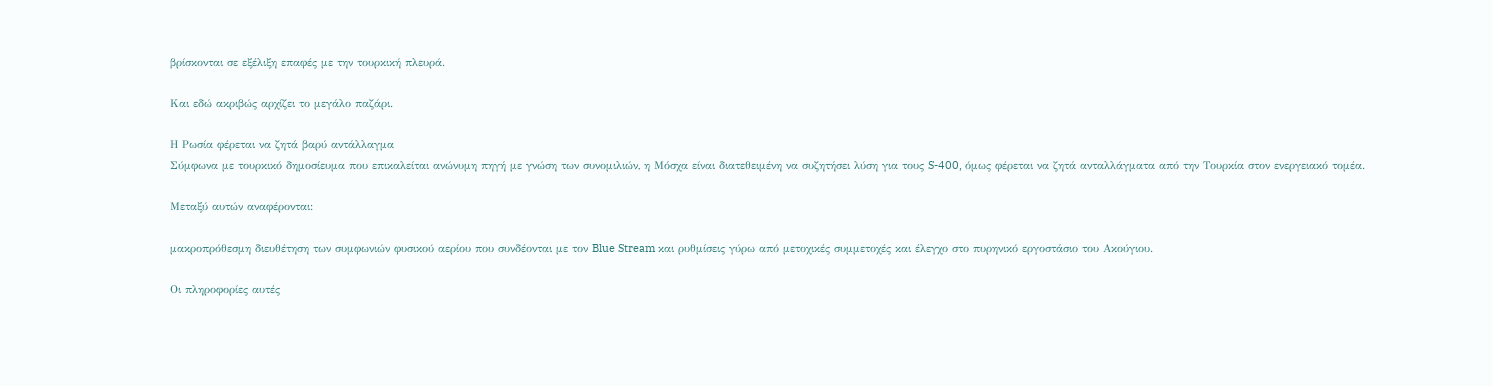βρίσκονται σε εξέλιξη επαφές με την τουρκική πλευρά.

Και εδώ ακριβώς αρχίζει το μεγάλο παζάρι.

Η Ρωσία φέρεται να ζητά βαρύ αντάλλαγμα
Σύμφωνα με τουρκικό δημοσίευμα που επικαλείται ανώνυμη πηγή με γνώση των συνομιλιών, η Μόσχα είναι διατεθειμένη να συζητήσει λύση για τους S-400, όμως φέρεται να ζητά ανταλλάγματα από την Τουρκία στον ενεργειακό τομέα.

Μεταξύ αυτών αναφέρονται:

μακροπρόθεσμη διευθέτηση των συμφωνιών φυσικού αερίου που συνδέονται με τον Blue Stream και ρυθμίσεις γύρω από μετοχικές συμμετοχές και έλεγχο στο πυρηνικό εργοστάσιο του Ακούγιου.

Οι πληροφορίες αυτές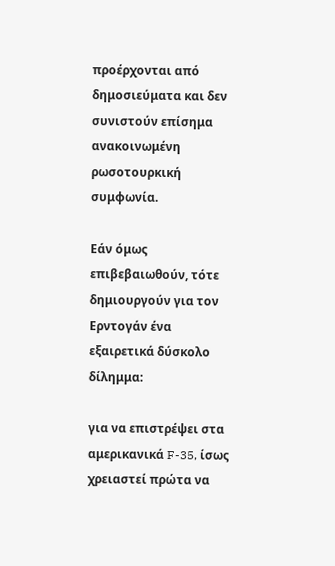προέρχονται από δημοσιεύματα και δεν συνιστούν επίσημα ανακοινωμένη ρωσοτουρκική συμφωνία.

Εάν όμως επιβεβαιωθούν, τότε δημιουργούν για τον Ερντογάν ένα εξαιρετικά δύσκολο δίλημμα:

για να επιστρέψει στα αμερικανικά F-35, ίσως χρειαστεί πρώτα να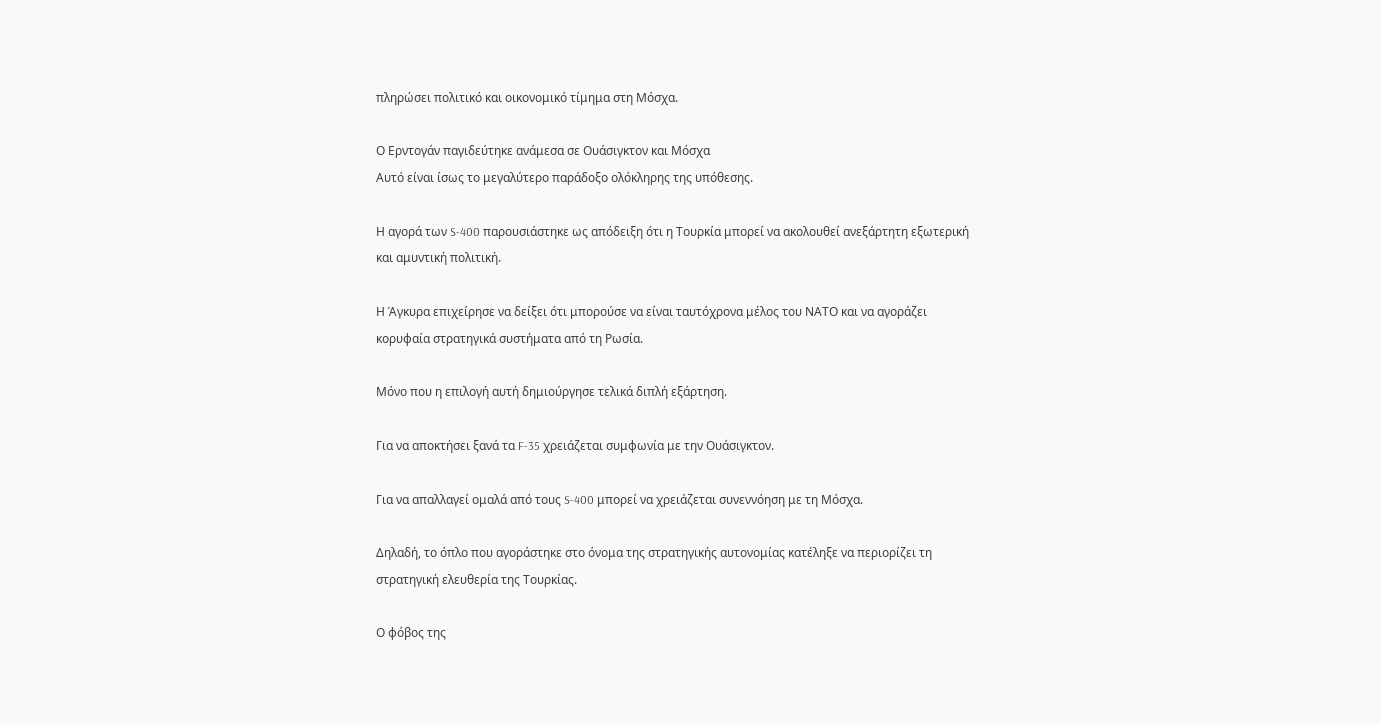πληρώσει πολιτικό και οικονομικό τίμημα στη Μόσχα.

Ο Ερντογάν παγιδεύτηκε ανάμεσα σε Ουάσιγκτον και Μόσχα
Αυτό είναι ίσως το μεγαλύτερο παράδοξο ολόκληρης της υπόθεσης.

Η αγορά των S-400 παρουσιάστηκε ως απόδειξη ότι η Τουρκία μπορεί να ακολουθεί ανεξάρτητη εξωτερική και αμυντική πολιτική.

Η Άγκυρα επιχείρησε να δείξει ότι μπορούσε να είναι ταυτόχρονα μέλος του ΝΑΤΟ και να αγοράζει κορυφαία στρατηγικά συστήματα από τη Ρωσία.

Μόνο που η επιλογή αυτή δημιούργησε τελικά διπλή εξάρτηση.

Για να αποκτήσει ξανά τα F-35 χρειάζεται συμφωνία με την Ουάσιγκτον.

Για να απαλλαγεί ομαλά από τους S-400 μπορεί να χρειάζεται συνεννόηση με τη Μόσχα.

Δηλαδή, το όπλο που αγοράστηκε στο όνομα της στρατηγικής αυτονομίας κατέληξε να περιορίζει τη στρατηγική ελευθερία της Τουρκίας.

Ο φόβος της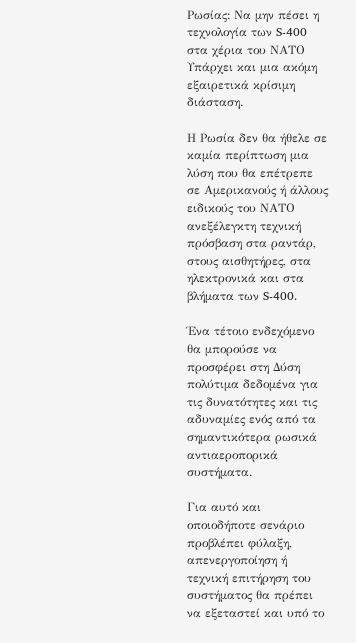Ρωσίας: Να μην πέσει η τεχνολογία των S-400 στα χέρια του ΝΑΤΟ
Υπάρχει και μια ακόμη εξαιρετικά κρίσιμη διάσταση.

Η Ρωσία δεν θα ήθελε σε καμία περίπτωση μια λύση που θα επέτρεπε σε Αμερικανούς ή άλλους ειδικούς του ΝΑΤΟ ανεξέλεγκτη τεχνική πρόσβαση στα ραντάρ, στους αισθητήρες, στα ηλεκτρονικά και στα βλήματα των S-400.

Ένα τέτοιο ενδεχόμενο θα μπορούσε να προσφέρει στη Δύση πολύτιμα δεδομένα για τις δυνατότητες και τις αδυναμίες ενός από τα σημαντικότερα ρωσικά αντιαεροπορικά συστήματα.

Για αυτό και οποιοδήποτε σενάριο προβλέπει φύλαξη, απενεργοποίηση ή τεχνική επιτήρηση του συστήματος θα πρέπει να εξεταστεί και υπό το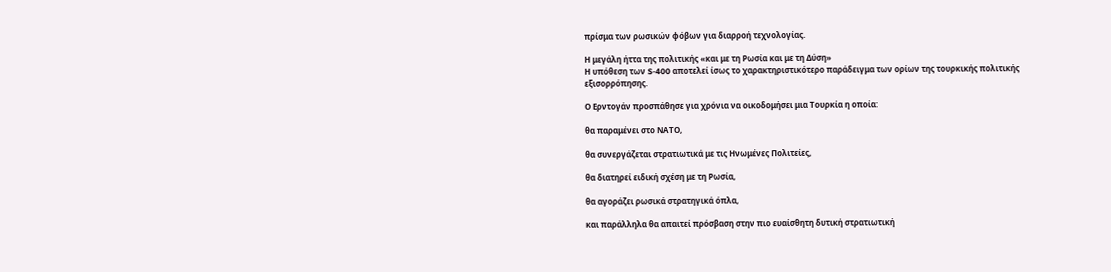πρίσμα των ρωσικών φόβων για διαρροή τεχνολογίας.

Η μεγάλη ήττα της πολιτικής «και με τη Ρωσία και με τη Δύση»
Η υπόθεση των S-400 αποτελεί ίσως το χαρακτηριστικότερο παράδειγμα των ορίων της τουρκικής πολιτικής εξισορρόπησης.

Ο Ερντογάν προσπάθησε για χρόνια να οικοδομήσει μια Τουρκία η οποία:

θα παραμένει στο ΝΑΤΟ,

θα συνεργάζεται στρατιωτικά με τις Ηνωμένες Πολιτείες,

θα διατηρεί ειδική σχέση με τη Ρωσία,

θα αγοράζει ρωσικά στρατηγικά όπλα,

και παράλληλα θα απαιτεί πρόσβαση στην πιο ευαίσθητη δυτική στρατιωτική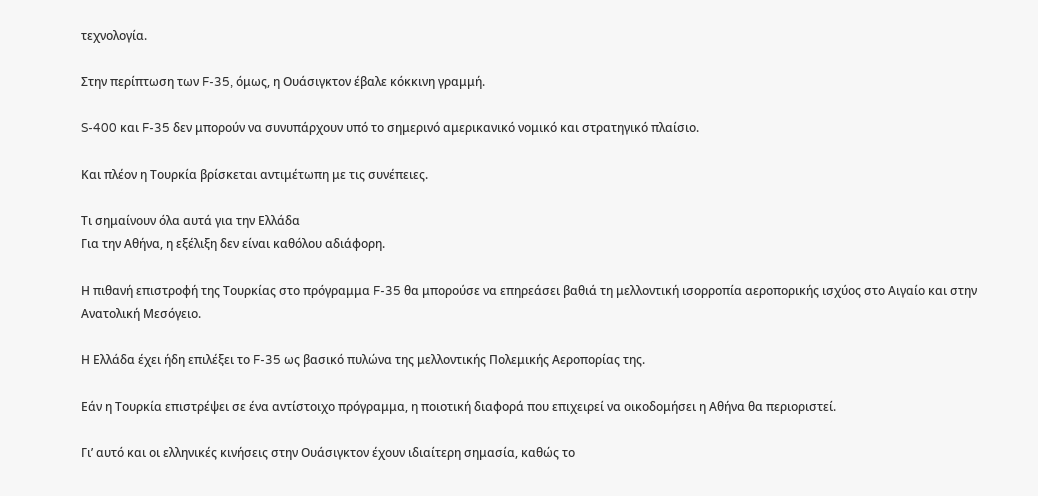τεχνολογία.

Στην περίπτωση των F-35, όμως, η Ουάσιγκτον έβαλε κόκκινη γραμμή.

S-400 και F-35 δεν μπορούν να συνυπάρχουν υπό το σημερινό αμερικανικό νομικό και στρατηγικό πλαίσιο.

Και πλέον η Τουρκία βρίσκεται αντιμέτωπη με τις συνέπειες.

Τι σημαίνουν όλα αυτά για την Ελλάδα
Για την Αθήνα, η εξέλιξη δεν είναι καθόλου αδιάφορη.

Η πιθανή επιστροφή της Τουρκίας στο πρόγραμμα F-35 θα μπορούσε να επηρεάσει βαθιά τη μελλοντική ισορροπία αεροπορικής ισχύος στο Αιγαίο και στην Ανατολική Μεσόγειο.

Η Ελλάδα έχει ήδη επιλέξει το F-35 ως βασικό πυλώνα της μελλοντικής Πολεμικής Αεροπορίας της.

Εάν η Τουρκία επιστρέψει σε ένα αντίστοιχο πρόγραμμα, η ποιοτική διαφορά που επιχειρεί να οικοδομήσει η Αθήνα θα περιοριστεί.

Γι’ αυτό και οι ελληνικές κινήσεις στην Ουάσιγκτον έχουν ιδιαίτερη σημασία, καθώς το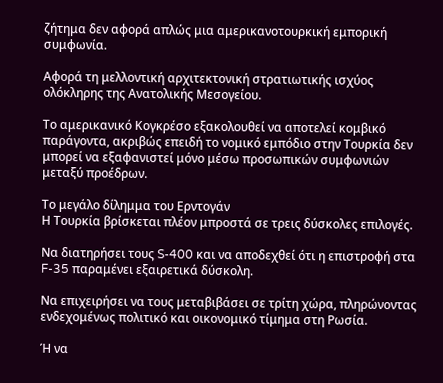ζήτημα δεν αφορά απλώς μια αμερικανοτουρκική εμπορική συμφωνία.

Αφορά τη μελλοντική αρχιτεκτονική στρατιωτικής ισχύος ολόκληρης της Ανατολικής Μεσογείου.

Το αμερικανικό Κογκρέσο εξακολουθεί να αποτελεί κομβικό παράγοντα, ακριβώς επειδή το νομικό εμπόδιο στην Τουρκία δεν μπορεί να εξαφανιστεί μόνο μέσω προσωπικών συμφωνιών μεταξύ προέδρων.

Το μεγάλο δίλημμα του Ερντογάν
Η Τουρκία βρίσκεται πλέον μπροστά σε τρεις δύσκολες επιλογές.

Να διατηρήσει τους S-400 και να αποδεχθεί ότι η επιστροφή στα F-35 παραμένει εξαιρετικά δύσκολη.

Να επιχειρήσει να τους μεταβιβάσει σε τρίτη χώρα, πληρώνοντας ενδεχομένως πολιτικό και οικονομικό τίμημα στη Ρωσία.

Ή να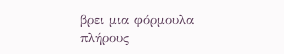βρει μια φόρμουλα πλήρους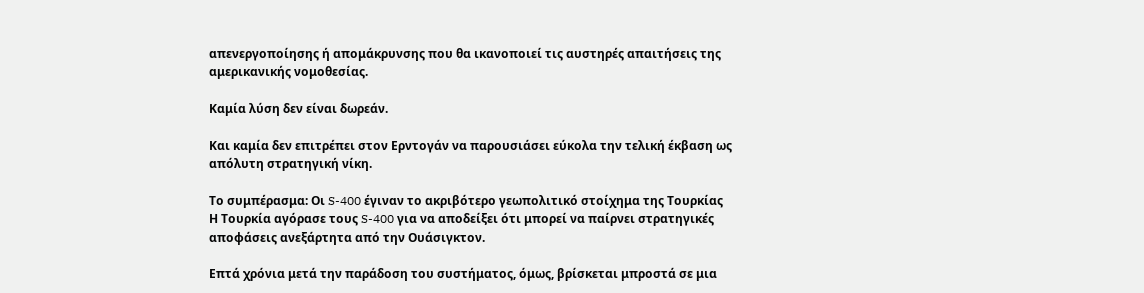απενεργοποίησης ή απομάκρυνσης που θα ικανοποιεί τις αυστηρές απαιτήσεις της αμερικανικής νομοθεσίας.

Καμία λύση δεν είναι δωρεάν.

Και καμία δεν επιτρέπει στον Ερντογάν να παρουσιάσει εύκολα την τελική έκβαση ως απόλυτη στρατηγική νίκη.

Το συμπέρασμα: Οι S-400 έγιναν το ακριβότερο γεωπολιτικό στοίχημα της Τουρκίας
Η Τουρκία αγόρασε τους S-400 για να αποδείξει ότι μπορεί να παίρνει στρατηγικές αποφάσεις ανεξάρτητα από την Ουάσιγκτον.

Επτά χρόνια μετά την παράδοση του συστήματος, όμως, βρίσκεται μπροστά σε μια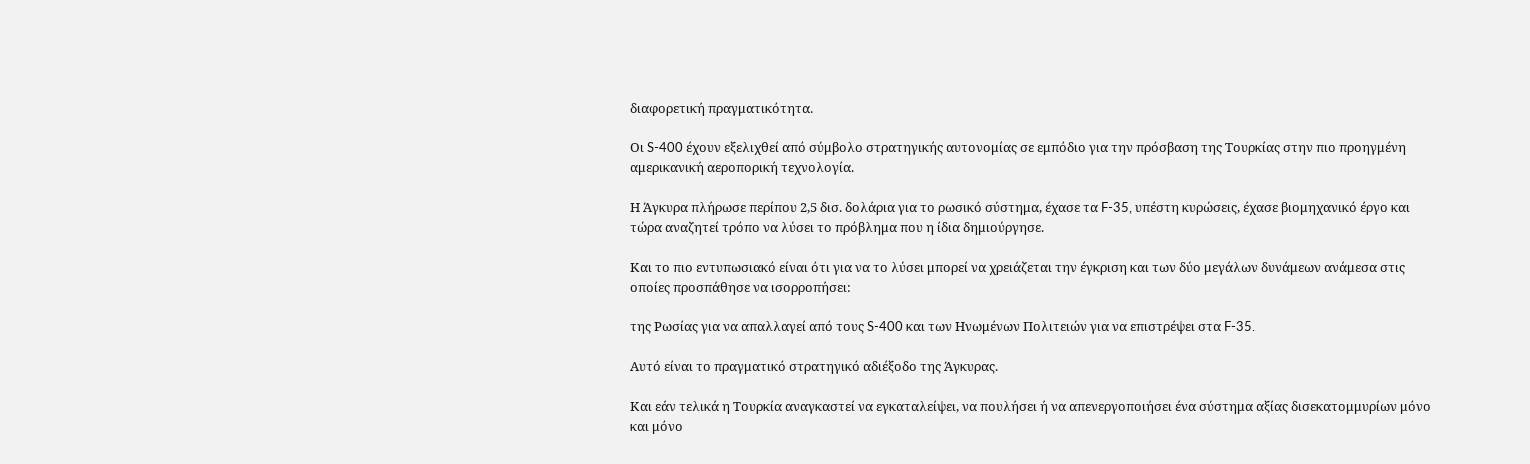διαφορετική πραγματικότητα.

Οι S-400 έχουν εξελιχθεί από σύμβολο στρατηγικής αυτονομίας σε εμπόδιο για την πρόσβαση της Τουρκίας στην πιο προηγμένη αμερικανική αεροπορική τεχνολογία.

Η Άγκυρα πλήρωσε περίπου 2,5 δισ. δολάρια για το ρωσικό σύστημα, έχασε τα F-35, υπέστη κυρώσεις, έχασε βιομηχανικό έργο και τώρα αναζητεί τρόπο να λύσει το πρόβλημα που η ίδια δημιούργησε.

Και το πιο εντυπωσιακό είναι ότι για να το λύσει μπορεί να χρειάζεται την έγκριση και των δύο μεγάλων δυνάμεων ανάμεσα στις οποίες προσπάθησε να ισορροπήσει:

της Ρωσίας για να απαλλαγεί από τους S-400 και των Ηνωμένων Πολιτειών για να επιστρέψει στα F-35.

Αυτό είναι το πραγματικό στρατηγικό αδιέξοδο της Άγκυρας.

Και εάν τελικά η Τουρκία αναγκαστεί να εγκαταλείψει, να πουλήσει ή να απενεργοποιήσει ένα σύστημα αξίας δισεκατομμυρίων μόνο και μόνο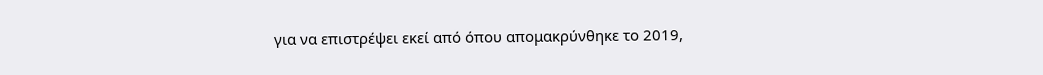για να επιστρέψει εκεί από όπου απομακρύνθηκε το 2019,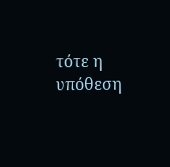τότε η υπόθεση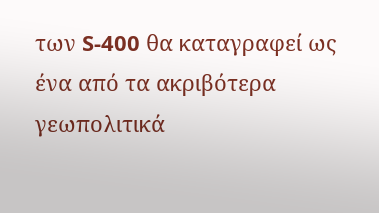των S-400 θα καταγραφεί ως ένα από τα ακριβότερα γεωπολιτικά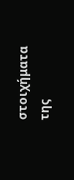στοιχήματα της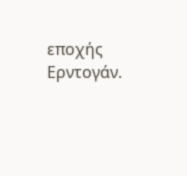εποχής Ερντογάν.